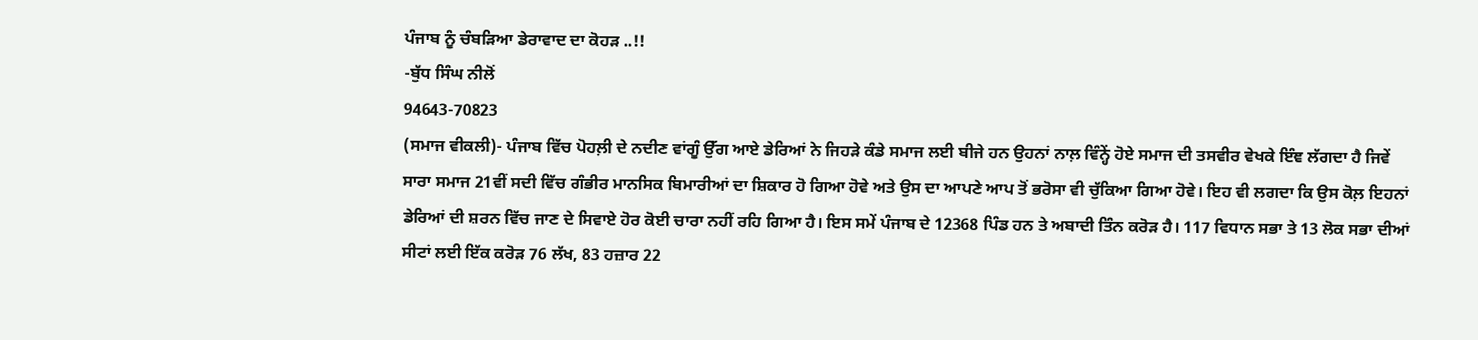ਪੰਜਾਬ ਨੂੰ ਚੰਬੜਿਆ ਡੇਰਾਵਾਦ ਦਾ ਕੋਹੜ ..!!
-ਬੁੱਧ ਸਿੰਘ ਨੀਲੋਂ
94643-70823
(ਸਮਾਜ ਵੀਕਲੀ)- ਪੰਜਾਬ ਵਿੱਚ ਪੋਹਲ਼ੀ ਦੇ ਨਦੀਣ ਵਾਂਗੂੰ ਉੱਗ ਆਏ ਡੇਰਿਆਂ ਨੇ ਜਿਹੜੇ ਕੰਡੇ ਸਮਾਜ ਲਈ ਬੀਜੇ ਹਨ ਉਹਨਾਂ ਨਾਲ਼ ਵਿੰਨ੍ਹੇਂ ਹੋਏ ਸਮਾਜ ਦੀ ਤਸਵੀਰ ਵੇਖਕੇ ਇੰਞ ਲੱਗਦਾ ਹੈ ਜਿਵੇਂ ਸਾਰਾ ਸਮਾਜ 21ਵੀਂ ਸਦੀ ਵਿੱਚ ਗੰਭੀਰ ਮਾਨਸਿਕ ਬਿਮਾਰੀਆਂ ਦਾ ਸ਼ਿਕਾਰ ਹੋ ਗਿਆ ਹੋਵੇ ਅਤੇ ਉਸ ਦਾ ਆਪਣੇ ਆਪ ਤੋਂ ਭਰੋਸਾ ਵੀ ਚੁੱਕਿਆ ਗਿਆ ਹੋਵੇ। ਇਹ ਵੀ ਲਗਦਾ ਕਿ ਉਸ ਕੋਲ਼ ਇਹਨਾਂ ਡੇਰਿਆਂ ਦੀ ਸ਼ਰਨ ਵਿੱਚ ਜਾਣ ਦੇ ਸਿਵਾਏ ਹੋਰ ਕੋਈ ਚਾਰਾ ਨਹੀਂ ਰਹਿ ਗਿਆ ਹੈ। ਇਸ ਸਮੇਂ ਪੰਜਾਬ ਦੇ 12368 ਪਿੰਡ ਹਨ ਤੇ ਅਬਾਦੀ ਤਿੰਨ ਕਰੋੜ ਹੈ। 117 ਵਿਧਾਨ ਸਭਾ ਤੇ 13 ਲੋਕ ਸਭਾ ਦੀਆਂ ਸੀਟਾਂ ਲਈ ਇੱਕ ਕਰੋੜ 76 ਲੱਖ, 83 ਹਜ਼ਾਰ 22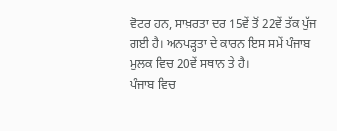ਵੋਟਰ ਹਨ, ਸਾਖ਼ਰਤਾ ਦਰ 15ਵੇਂ ਤੋਂ 22ਵੇਂ ਤੱਕ ਪੁੱਜ ਗਈ ਹੈ। ਅਨਪੜ੍ਹਤਾ ਦੇ ਕਾਰਨ ਇਸ ਸਮੇਂ ਪੰਜਾਬ ਮੁਲਕ ਵਿਚ 20ਵੇਂ ਸਥਾਨ ਤੇ ਹੈ।
ਪੰਜਾਬ ਵਿਚ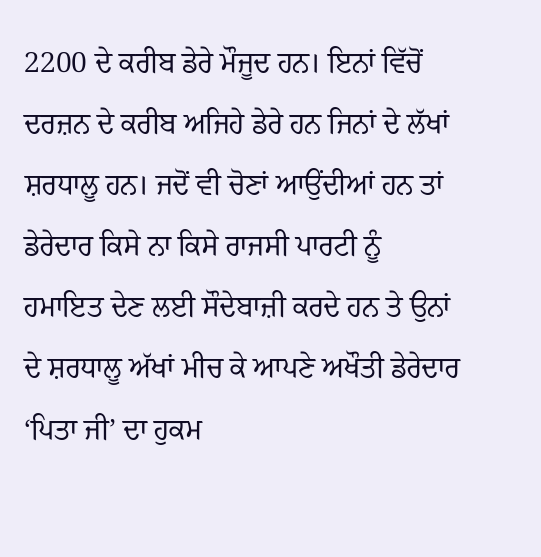2200 ਦੇ ਕਰੀਬ ਡੇਰੇ ਮੌਜੂਦ ਹਨ। ਇਨਾਂ ਵਿੱਚੋਂ ਦਰਜ਼ਨ ਦੇ ਕਰੀਬ ਅਜਿਹੇ ਡੇਰੇ ਹਨ ਜਿਨਾਂ ਦੇ ਲੱਖਾਂ ਸ਼ਰਧਾਲੂ ਹਨ। ਜਦੋਂ ਵੀ ਚੋਣਾਂ ਆਉਂਦੀਆਂ ਹਨ ਤਾਂ ਡੇਰੇਦਾਰ ਕਿਸੇ ਨਾ ਕਿਸੇ ਰਾਜਸੀ ਪਾਰਟੀ ਨੂੰ ਹਮਾਇਤ ਦੇਣ ਲਈ ਸੌਦੇਬਾਜ਼ੀ ਕਰਦੇ ਹਨ ਤੇ ਉਨਾਂ ਦੇ ਸ਼ਰਧਾਲੂ ਅੱਖਾਂ ਮੀਚ ਕੇ ਆਪਣੇ ਅਖੌਤੀ ਡੇਰੇਦਾਰ ‘ਪਿਤਾ ਜੀ’ ਦਾ ਹੁਕਮ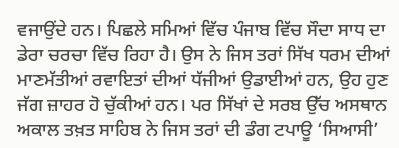ਵਜਾਉਂਦੇ ਹਨ। ਪਿਛਲੇ ਸਮਿਆਂ ਵਿੱਚ ਪੰਜਾਬ ਵਿੱਚ ਸੌਦਾ ਸਾਧ ਦਾ ਡੇਰਾ ਚਰਚਾ ਵਿੱਚ ਰਿਹਾ ਹੈ। ਉਸ ਨੇ ਜਿਸ ਤਰਾਂ ਸਿੱਖ ਧਰਮ ਦੀਆਂ ਮਾਣਮੱਤੀਆਂ ਰਵਾਇਤਾਂ ਦੀਆਂ ਧੱਜੀਆਂ ਉਡਾਈਆਂ ਹਨ, ਉਹ ਹੁਣ ਜੱਗ ਜ਼ਾਹਰ ਹੋ ਚੁੱਕੀਆਂ ਹਨ। ਪਰ ਸਿੱਖਾਂ ਦੇ ਸਰਬ ਉੱਚ ਅਸਥਾਨ ਅਕਾਲ ਤਖ਼ਤ ਸਾਹਿਬ ਨੇ ਜਿਸ ਤਰਾਂ ਦੀ ਡੰਗ ਟਪਾਊ ‘ਸਿਆਸੀ’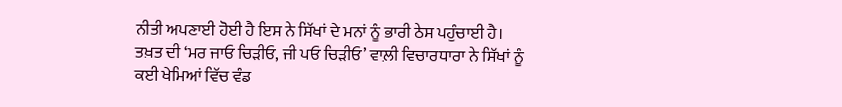ਨੀਤੀ ਅਪਣਾਈ ਹੋਈ ਹੈ ਇਸ ਨੇ ਸਿੱਖਾਂ ਦੇ ਮਨਾਂ ਨੂੰ ਭਾਰੀ ਠੇਸ ਪਹੁੰਚਾਈ ਹੈ। ਤਖ਼ਤ ਦੀ ‘ਮਰ ਜਾਓ ਚਿੜੀਓ, ਜੀ ਪਓ ਚਿੜੀਓ’ ਵਾਲ਼ੀ ਵਿਚਾਰਧਾਰਾ ਨੇ ਸਿੱਖਾਂ ਨੂੰ ਕਈ ਖੇਮਿਆਂ ਵਿੱਚ ਵੰਡ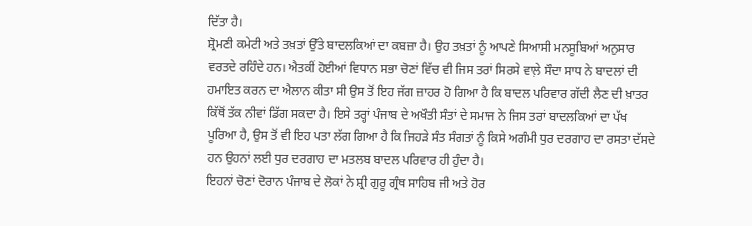ਦਿੱਤਾ ਹੈ।
ਸ਼੍ਰੋਮਣੀ ਕਮੇਟੀ ਅਤੇ ਤਖ਼ਤਾਂ ਉੱਤੇ ਬਾਦਲਕਿਆਂ ਦਾ ਕਬਜ਼ਾ ਹੈ। ਉਹ ਤਖ਼ਤਾਂ ਨੂੰ ਆਪਣੇ ਸਿਆਸੀ ਮਨਸੂਬਿਆਂ ਅਨੁਸਾਰ ਵਰਤਦੇ ਰਹਿੰਦੇ ਹਨ। ਐਤਕੀਂ ਹੋਈਆਂ ਵਿਧਾਨ ਸਭਾ ਚੋਣਾਂ ਵਿੱਚ ਵੀ ਜਿਸ ਤਰਾਂ ਸਿਰਸੇ ਵਾਲ਼ੇ ਸੌਦਾ ਸਾਧ ਨੇ ਬਾਦਲਾਂ ਦੀ ਹਮਾਇਤ ਕਰਨ ਦਾ ਐਲਾਨ ਕੀਤਾ ਸੀ ਉਸ ਤੋਂ ਇਹ ਜੱਗ ਜ਼ਾਹਰ ਹੋ ਗਿਆ ਹੈ ਕਿ ਬਾਦਲ ਪਰਿਵਾਰ ਗੱਦੀ ਲੈਣ ਦੀ ਖ਼ਾਤਰ ਕਿੱਥੋਂ ਤੱਕ ਨੀਵਾਂ ਡਿੱਗ ਸਕਦਾ ਹੈ। ਇਸੇ ਤਰ੍ਹਾਂ ਪੰਜਾਬ ਦੇ ਅਖੌਤੀ ਸੰਤਾਂ ਦੇ ਸਮਾਜ ਨੇ ਜਿਸ ਤਰਾਂ ਬਾਦਲਕਿਆਂ ਦਾ ਪੱਖ ਪੂਰਿਆ ਹੈ, ਉਸ ਤੋਂ ਵੀ ਇਹ ਪਤਾ ਲੱਗ ਗਿਆ ਹੈ ਕਿ ਜਿਹੜੇ ਸੰਤ ਸੰਗਤਾਂ ਨੂੰ ਕਿਸੇ ਅਗੰਮੀ ਧੁਰ ਦਰਗਾਹ ਦਾ ਰਸਤਾ ਦੱਸਦੇ ਹਨ ਉਹਨਾਂ ਲਈ ਧੁਰ ਦਰਗਾਹ ਦਾ ਮਤਲਬ ਬਾਦਲ ਪਰਿਵਾਰ ਹੀ ਹੁੰਦਾ ਹੈ।
ਇਹਨਾਂ ਚੋਣਾਂ ਦੋਰਾਨ ਪੰਜਾਬ ਦੇ ਲੋਕਾਂ ਨੇ ਸ਼੍ਰੀ ਗੁਰੂ ਗ੍ਰੰਥ ਸਾਹਿਬ ਜੀ ਅਤੇ ਹੋਰ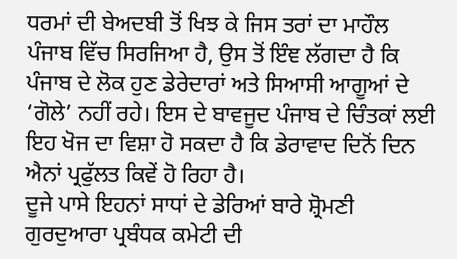ਧਰਮਾਂ ਦੀ ਬੇਅਦਬੀ ਤੋਂ ਖਿਝ ਕੇ ਜਿਸ ਤਰਾਂ ਦਾ ਮਾਹੌਲ ਪੰਜਾਬ ਵਿੱਚ ਸਿਰਜਿਆ ਹੈ, ਉਸ ਤੋਂ ਇੰਞ ਲੱਗਦਾ ਹੈ ਕਿ ਪੰਜਾਬ ਦੇ ਲੋਕ ਹੁਣ ਡੇਰੇਦਾਰਾਂ ਅਤੇ ਸਿਆਸੀ ਆਗੂਆਂ ਦੇ ‘ਗੋਲੇ’ ਨਹੀਂ ਰਹੇ। ਇਸ ਦੇ ਬਾਵਜੂਦ ਪੰਜਾਬ ਦੇ ਚਿੰਤਕਾਂ ਲਈ ਇਹ ਖੋਜ ਦਾ ਵਿਸ਼ਾ ਹੋ ਸਕਦਾ ਹੈ ਕਿ ਡੇਰਾਵਾਦ ਦਿਨੋਂ ਦਿਨ ਐਨਾਂ ਪ੍ਰਫੁੱਲਤ ਕਿਵੇਂ ਹੋ ਰਿਹਾ ਹੈ।
ਦੂਜੇ ਪਾਸੇ ਇਹਨਾਂ ਸਾਧਾਂ ਦੇ ਡੇਰਿਆਂ ਬਾਰੇ ਸ਼੍ਰੋਮਣੀ ਗੁਰਦੁਆਰਾ ਪ੍ਰਬੰਧਕ ਕਮੇਟੀ ਦੀ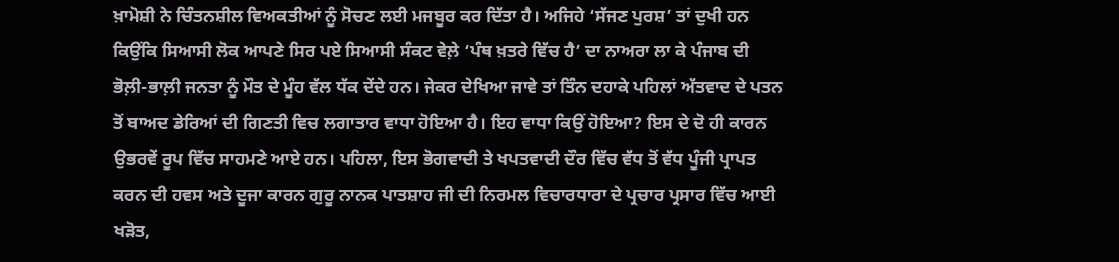ਖ਼ਾਮੋਸ਼ੀ ਨੇ ਚਿੰਤਨਸ਼ੀਲ ਵਿਅਕਤੀਆਂ ਨੂੰ ਸੋਚਣ ਲਈ ਮਜਬੂਰ ਕਰ ਦਿੱਤਾ ਹੈ। ਅਜਿਹੇ ‘ਸੱਜਣ ਪੁਰਸ਼’ ਤਾਂ ਦੁਖੀ ਹਨ ਕਿਉਂਕਿ ਸਿਆਸੀ ਲੋਕ ਆਪਣੇ ਸਿਰ ਪਏ ਸਿਆਸੀ ਸੰਕਟ ਵੇਲ਼ੇ ‘ਪੰਥ ਖ਼ਤਰੇ ਵਿੱਚ ਹੈ’ ਦਾ ਨਾਅਰਾ ਲਾ ਕੇ ਪੰਜਾਬ ਦੀ ਭੋਲ਼ੀ-ਭਾਲ਼ੀ ਜਨਤਾ ਨੂੰ ਮੌਤ ਦੇ ਮੂੰਹ ਵੱਲ ਧੱਕ ਦੇਂਦੇ ਹਨ। ਜੇਕਰ ਦੇਖਿਆ ਜਾਵੇ ਤਾਂ ਤਿੰਨ ਦਹਾਕੇ ਪਹਿਲਾਂ ਅੱਤਵਾਦ ਦੇ ਪਤਨ ਤੋਂ ਬਾਅਦ ਡੇਰਿਆਂ ਦੀ ਗਿਣਤੀ ਵਿਚ ਲਗਾਤਾਰ ਵਾਧਾ ਹੋਇਆ ਹੈ। ਇਹ ਵਾਧਾ ਕਿਉਂ ਹੋਇਆ? ਇਸ ਦੇ ਦੋ ਹੀ ਕਾਰਨ ਉਭਰਵੇਂ ਰੂਪ ਵਿੱਚ ਸਾਹਮਣੇ ਆਏ ਹਨ। ਪਹਿਲਾ, ਇਸ ਭੋਗਵਾਦੀ ਤੇ ਖਪਤਵਾਦੀ ਦੌਰ ਵਿੱਚ ਵੱਧ ਤੋਂ ਵੱਧ ਪੂੰਜੀ ਪ੍ਰਾਪਤ ਕਰਨ ਦੀ ਹਵਸ ਅਤੇ ਦੂਜਾ ਕਾਰਨ ਗੁਰੂ ਨਾਨਕ ਪਾਤਸ਼ਾਹ ਜੀ ਦੀ ਨਿਰਮਲ ਵਿਚਾਰਧਾਰਾ ਦੇ ਪ੍ਰਚਾਰ ਪ੍ਰਸਾਰ ਵਿੱਚ ਆਈ ਖੜੋਤ,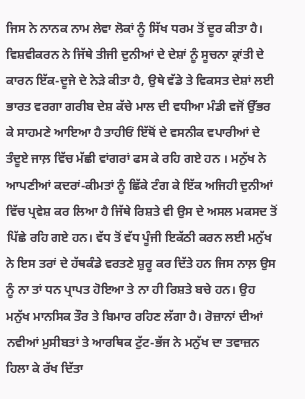ਜਿਸ ਨੇ ਨਾਨਕ ਨਾਮ ਲੇਵਾ ਲੋਕਾਂ ਨੂੰ ਸਿੱਖ ਧਰਮ ਤੋਂ ਦੂਰ ਕੀਤਾ ਹੈ।
ਵਿਸ਼ਵੀਕਰਨ ਨੇ ਜਿੱਥੇ ਤੀਜੀ ਦੁਨੀਆਂ ਦੇ ਦੇਸ਼ਾਂ ਨੂੰ ਸੂਚਨਾ ਕ੍ਰਾਂਤੀ ਦੇ ਕਾਰਨ ਇੱਕ-ਦੂਜੇ ਦੇ ਨੇੜੇ ਕੀਤਾ ਹੈ, ਉਥੇ ਵੱਡੇ ਤੇ ਵਿਕਸਤ ਦੇਸ਼ਾਂ ਲਈ ਭਾਰਤ ਵਰਗਾ ਗਰੀਬ ਦੇਸ਼ ਕੱਚੇ ਮਾਲ ਦੀ ਵਧੀਆ ਮੰਡੀ ਵਜੋਂ ਉੱਭਰ ਕੇ ਸਾਹਮਣੇ ਆਇਆ ਹੈ ਤਾਹੀਓਂ ਇੱਥੋਂ ਦੇ ਵਸਨੀਕ ਵਪਾਰੀਆਂ ਦੇ ਤੰਦੂਏ ਜਾਲ਼ ਵਿੱਚ ਮੱਛੀ ਵਾਂਗਰਾਂ ਫਸ ਕੇ ਰਹਿ ਗਏ ਹਨ । ਮਨੁੱਖ ਨੇ ਆਪਣੀਆਂ ਕਦਰਾਂ-ਕੀਮਤਾਂ ਨੂੰ ਛਿੱਕੇ ਟੰਗ ਕੇ ਇੱਕ ਅਜਿਹੀ ਦੁਨੀਆਂ ਵਿੱਚ ਪ੍ਰਵੇਸ਼ ਕਰ ਲਿਆ ਹੈ ਜਿੱਥੇ ਰਿਸ਼ਤੇ ਵੀ ਉਸ ਦੇ ਅਸਲ ਮਕਸਦ ਤੋਂ ਪਿੱਛੇ ਰਹਿ ਗਏ ਹਨ। ਵੱਧ ਤੋਂ ਵੱਧ ਪੂੰਜੀ ਇਕੱਠੀ ਕਰਨ ਲਈ ਮਨੁੱਖ ਨੇ ਇਸ ਤਰਾਂ ਦੇ ਹੱਥਕੰਡੇ ਵਰਤਣੇ ਸ਼ੁਰੂ ਕਰ ਦਿੱਤੇ ਹਨ ਜਿਸ ਨਾਲ਼ ਉਸ ਨੂੰ ਨਾ ਤਾਂ ਧਨ ਪ੍ਰਾਪਤ ਹੋਇਆ ਤੇ ਨਾ ਹੀ ਰਿਸ਼ਤੇ ਬਚੇ ਹਨ। ਉਹ ਮਨੁੱਖ ਮਾਨਸਿਕ ਤੌਰ ਤੇ ਬਿਮਾਰ ਰਹਿਣ ਲੱਗਾ ਹੈ। ਰੋਜ਼ਾਨਾਂ ਦੀਆਂ ਨਵੀਆਂ ਮੁਸੀਬਤਾਂ ਤੇ ਆਰਥਿਕ ਟੁੱਟ-ਭੱਜ ਨੇ ਮਨੁੱਖ ਦਾ ਤਵਾਜ਼ਨ ਹਿਲਾ ਕੇ ਰੱਖ ਦਿੱਤਾ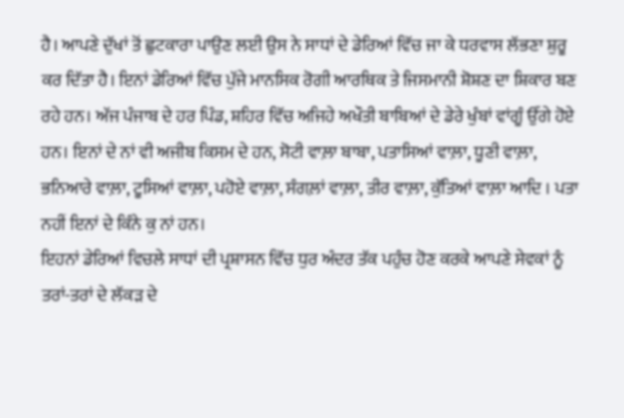ਹੈ। ਆਪਣੇ ਦੁੱਖਾਂ ਤੋਂ ਛੁਟਕਾਰਾ ਪਾਉਣ ਲਈ ਉਸ ਨੇ ਸਾਧਾਂ ਦੇ ਡੇਰਿਆਂ ਵਿੱਚ ਜਾ ਕੇ ਧਰਵਾਸ ਲੱਭਣਾ ਸ਼ੁਰੂ ਕਰ ਦਿੱਤਾ ਹੈ। ਇਨਾਂ ਡੇਰਿਆਂ ਵਿੱਚ ਪੁੱਜੇ ਮਾਨਸਿਕ ਰੋਗੀ ਆਰਥਿਕ ਤੇ ਜਿਸਮਾਨੀ ਸ਼ੋਸ਼ਣ ਦਾ ਸ਼ਿਕਾਰ ਬਣ ਰਹੇ ਹਨ। ਅੱਜ ਪੰਜਾਬ ਦੇ ਹਰ ਪਿੰਡ, ਸ਼ਹਿਰ ਵਿੱਚ ਅਜਿਹੇ ਅਖੌਤੀ ਬਾਬਿਆਂ ਦੇ ਡੇਰੇ ਖੁੰਬਾਂ ਵਾਂਗੂੰ ਉੱਗੇ ਹੋਏ ਹਨ। ਇਨਾਂ ਦੇ ਨਾਂ ਵੀ ਅਜੀਬ ਕਿਸਮ ਦੇ ਹਨ, ਸੋਟੀ ਵਾਲ਼ਾ ਬਾਬਾ, ਪਤਾਸਿਆਂ ਵਾਲ਼ਾ, ਧੂਣੀ ਵਾਲ਼ਾ, ਭਨਿਆਰੇ ਵਾਲ਼ਾ, ਟੂਸਿਆਂ ਵਾਲ਼ਾ, ਪਹੋਏ ਵਾਲ਼ਾ, ਸੰਗਲ਼ਾਂ ਵਾਲ਼ਾ, ਤੀਰ ਵਾਲ਼ਾ, ਕੁੱਤਿਆਂ ਵਾਲ਼ਾ ਆਦਿ । ਪਤਾ ਨਹੀਂ ਇਨਾਂ ਦੇ ਕਿੰਨੇ ਕੁ ਨਾਂ ਹਨ।
ਇਹਨਾਂ ਡੇਰਿਆਂ ਵਿਚਲੇ ਸਾਧਾਂ ਦੀ ਪ੍ਰਸ਼ਾਸਨ ਵਿੱਚ ਧੁਰ ਅੰਦਰ ਤੱਕ ਪਹੁੰਚ ਹੋਣ ਕਰਕੇ ਆਪਣੇ ਸੇਵਕਾਂ ਨੂੰ ਤਰਾਂ-ਤਰਾਂ ਦੇ ਲੱਕੜ ਦੇ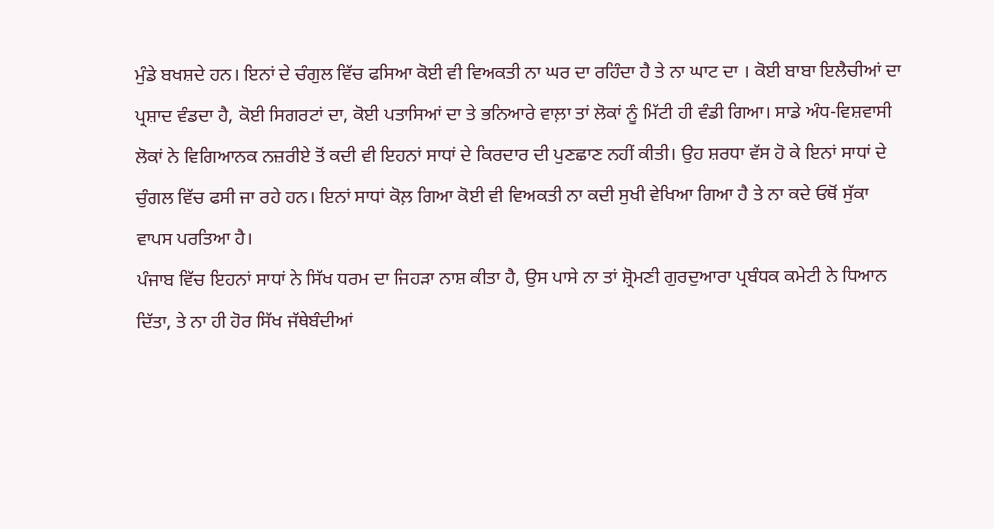ਮੁੰਡੇ ਬਖਸ਼ਦੇ ਹਨ। ਇਨਾਂ ਦੇ ਚੰਗੁਲ ਵਿੱਚ ਫਸਿਆ ਕੋਈ ਵੀ ਵਿਅਕਤੀ ਨਾ ਘਰ ਦਾ ਰਹਿੰਦਾ ਹੈ ਤੇ ਨਾ ਘਾਟ ਦਾ । ਕੋਈ ਬਾਬਾ ਇਲੈਚੀਆਂ ਦਾ ਪ੍ਰਸ਼ਾਦ ਵੰਡਦਾ ਹੈ, ਕੋਈ ਸਿਗਰਟਾਂ ਦਾ, ਕੋਈ ਪਤਾਸਿਆਂ ਦਾ ਤੇ ਭਨਿਆਰੇ ਵਾਲ਼ਾ ਤਾਂ ਲੋਕਾਂ ਨੂੰ ਮਿੱਟੀ ਹੀ ਵੰਡੀ ਗਿਆ। ਸਾਡੇ ਅੰਧ-ਵਿਸ਼ਵਾਸੀ ਲੋਕਾਂ ਨੇ ਵਿਗਿਆਨਕ ਨਜ਼ਰੀਏ ਤੋਂ ਕਦੀ ਵੀ ਇਹਨਾਂ ਸਾਧਾਂ ਦੇ ਕਿਰਦਾਰ ਦੀ ਪੁਣਛਾਣ ਨਹੀਂ ਕੀਤੀ। ਉਹ ਸ਼ਰਧਾ ਵੱਸ ਹੋ ਕੇ ਇਨਾਂ ਸਾਧਾਂ ਦੇ ਚੁੰਗਲ ਵਿੱਚ ਫਸੀ ਜਾ ਰਹੇ ਹਨ। ਇਨਾਂ ਸਾਧਾਂ ਕੋਲ਼ ਗਿਆ ਕੋਈ ਵੀ ਵਿਅਕਤੀ ਨਾ ਕਦੀ ਸੁਖੀ ਵੇਖਿਆ ਗਿਆ ਹੈ ਤੇ ਨਾ ਕਦੇ ਓਥੋਂ ਸੁੱਕਾ ਵਾਪਸ ਪਰਤਿਆ ਹੈ।
ਪੰਜਾਬ ਵਿੱਚ ਇਹਨਾਂ ਸਾਧਾਂ ਨੇ ਸਿੱਖ ਧਰਮ ਦਾ ਜਿਹੜਾ ਨਾਸ਼ ਕੀਤਾ ਹੈ, ਉਸ ਪਾਸੇ ਨਾ ਤਾਂ ਸ਼੍ਰੋਮਣੀ ਗੁਰਦੁਆਰਾ ਪ੍ਰਬੰਧਕ ਕਮੇਟੀ ਨੇ ਧਿਆਨ ਦਿੱਤਾ, ਤੇ ਨਾ ਹੀ ਹੋਰ ਸਿੱਖ ਜੱਥੇਬੰਦੀਆਂ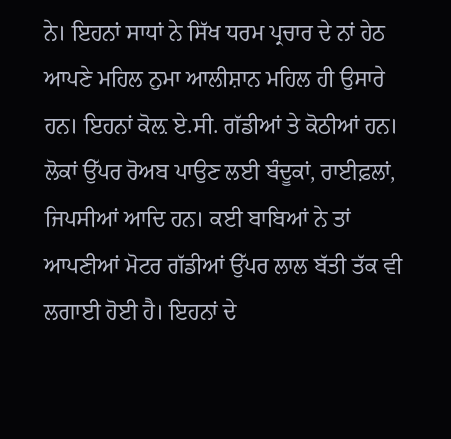ਨੇ। ਇਹਨਾਂ ਸਾਧਾਂ ਨੇ ਸਿੱਖ ਧਰਮ ਪ੍ਰਚਾਰ ਦੇ ਨਾਂ ਹੇਠ ਆਪਣੇ ਮਹਿਲ ਨੁਮਾ ਆਲੀਸ਼ਾਨ ਮਹਿਲ ਹੀ ਉਸਾਰੇ ਹਨ। ਇਹਨਾਂ ਕੋਲ਼ ਏ.ਸੀ. ਗੱਡੀਆਂ ਤੇ ਕੋਠੀਆਂ ਹਨ। ਲੋਕਾਂ ਉੱਪਰ ਰੋਅਬ ਪਾਉਣ ਲਈ ਬੰਦੂਕਾਂ, ਰਾਈਫ਼ਲਾਂ, ਜਿਪਸੀਆਂ ਆਦਿ ਹਨ। ਕਈ ਬਾਬਿਆਂ ਨੇ ਤਾਂ ਆਪਣੀਆਂ ਮੋਟਰ ਗੱਡੀਆਂ ਉੱਪਰ ਲਾਲ ਬੱਤੀ ਤੱਕ ਵੀ ਲਗਾਈ ਹੋਈ ਹੈ। ਇਹਨਾਂ ਦੇ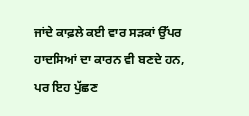ਜਾਂਦੇ ਕਾਫ਼ਲੇ ਕਈ ਵਾਰ ਸੜਕਾਂ ਉੱਪਰ ਹਾਦਸਿਆਂ ਦਾ ਕਾਰਨ ਵੀ ਬਣਦੇ ਹਨ, ਪਰ ਇਹ ਪੁੱਛਣ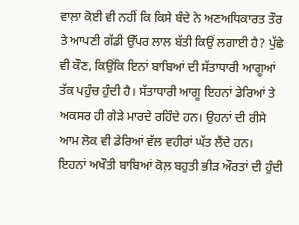ਵਾਲ਼ਾ ਕੋਈ ਵੀ ਨਹੀਂ ਕਿ ਕਿਸੇ ਬੰਦੇ ਨੇ ਅਣਅਧਿਕਾਰਤ ਤੌਰ ਤੇ ਆਪਣੀ ਗੱਡੀ ਉੱਪਰ ਲਾਲ ਬੱਤੀ ਕਿਉਂ ਲਗਾਈ ਹੈ? ਪੁੱਛੇ ਵੀ ਕੌਣ, ਕਿਉਂਕਿ ਇਨਾਂ ਬਾਬਿਆਂ ਦੀ ਸੱਤਾਧਾਰੀ ਆਗੂਆਂ ਤੱਕ ਪਹੁੰਚ ਹੁੰਦੀ ਹੈ। ਸੱਤਾਧਾਰੀ ਆਗੂ ਇਹਨਾਂ ਡੇਰਿਆਂ ਤੇ ਅਕਸਰ ਹੀ ਗੇੜੇ ਮਾਰਦੇ ਰਹਿੰਦੇ ਹਨ। ਉਹਨਾਂ ਦੀ ਰੀਸੇ ਆਮ ਲੋਕ ਵੀ ਡੇਰਿਆਂ ਵੱਲ ਵਹੀਰਾਂ ਘੱਤ ਲੈਂਦੇ ਹਨ।
ਇਹਨਾਂ ਅਖੌਤੀ ਬਾਬਿਆਂ ਕੋਲ਼ ਬਹੁਤੀ ਭੀੜ ਔਰਤਾਂ ਦੀ ਹੁੰਦੀ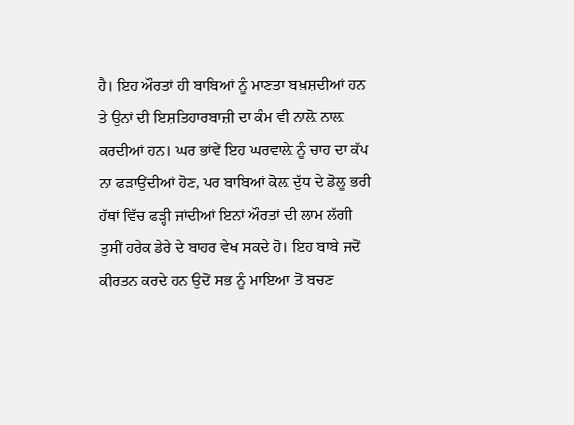ਹੈ। ਇਹ ਔਰਤਾਂ ਹੀ ਬਾਬਿਆਂ ਨੂੰ ਮਾਣਤਾ ਬਖ਼ਸ਼ਦੀਆਂ ਹਨ ਤੇ ਉਨਾਂ ਦੀ ਇਸ਼ਤਿਹਾਰਬਾਜ਼ੀ ਦਾ ਕੰਮ ਵੀ ਨਾਲ਼ੋ ਨਾਲ਼ ਕਰਦੀਆਂ ਹਨ। ਘਰ ਭਾਂਵੇਂ ਇਹ ਘਰਵਾਲ਼ੇ ਨੂੰ ਚਾਹ ਦਾ ਕੱਪ ਨਾ ਫੜਾਉਂਦੀਆਂ ਹੋਣ, ਪਰ ਬਾਬਿਆਂ ਕੋਲ਼ ਦੁੱਧ ਦੇ ਡੋਲੂ ਭਰੀ ਹੱਥਾਂ ਵਿੱਚ ਫੜ੍ਹੀ ਜਾਂਦੀਆਂ ਇਨਾਂ ਔਰਤਾਂ ਦੀ ਲਾਮ ਲੱਗੀ ਤੁਸੀਂ ਹਰੇਕ ਡੇਰੇ ਦੇ ਬਾਹਰ ਵੇਖ ਸਕਦੇ ਹੋ। ਇਹ ਬਾਬੇ ਜਦੋਂ ਕੀਰਤਨ ਕਰਦੇ ਹਨ ਉਦੋਂ ਸਭ ਨੂੰ ਮਾਇਆ ਤੋਂ ਬਚਣ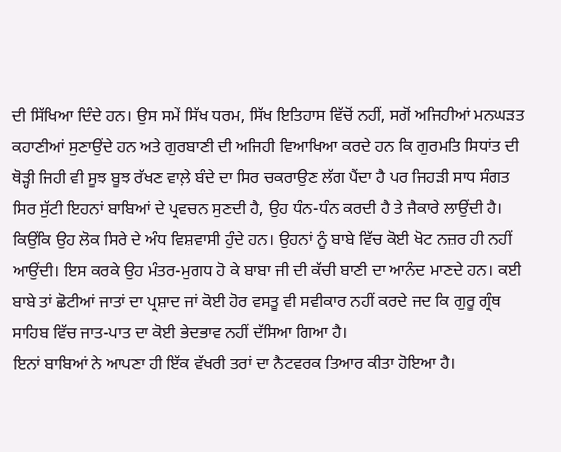ਦੀ ਸਿੱਖਿਆ ਦਿੰਦੇ ਹਨ। ਉਸ ਸਮੇਂ ਸਿੱਖ ਧਰਮ, ਸਿੱਖ ਇਤਿਹਾਸ ਵਿੱਚੋਂ ਨਹੀਂ, ਸਗੋਂ ਅਜਿਹੀਆਂ ਮਨਘੜਤ ਕਹਾਣੀਆਂ ਸੁਣਾਉਂਦੇ ਹਨ ਅਤੇ ਗੁਰਬਾਣੀ ਦੀ ਅਜਿਹੀ ਵਿਆਖਿਆ ਕਰਦੇ ਹਨ ਕਿ ਗੁਰਮਤਿ ਸਿਧਾਂਤ ਦੀ ਥੋੜ੍ਹੀ ਜਿਹੀ ਵੀ ਸੂਝ ਬੂਝ ਰੱਖਣ ਵਾਲ਼ੇ ਬੰਦੇ ਦਾ ਸਿਰ ਚਕਰਾਉਣ ਲੱਗ ਪੈਂਦਾ ਹੈ ਪਰ ਜਿਹੜੀ ਸਾਧ ਸੰਗਤ ਸਿਰ ਸੁੱਟੀ ਇਹਨਾਂ ਬਾਬਿਆਂ ਦੇ ਪ੍ਰਵਚਨ ਸੁਣਦੀ ਹੈ, ਉਹ ਧੰਨ-ਧੰਨ ਕਰਦੀ ਹੈ ਤੇ ਜੈਕਾਰੇ ਲਾਉਂਦੀ ਹੈ। ਕਿਉਂਕਿ ਉਹ ਲੋਕ ਸਿਰੇ ਦੇ ਅੰਧ ਵਿਸ਼ਵਾਸੀ ਹੁੰਦੇ ਹਨ। ਉਹਨਾਂ ਨੂੰ ਬਾਬੇ ਵਿੱਚ ਕੋਈ ਖੋਟ ਨਜ਼ਰ ਹੀ ਨਹੀਂ ਆਉਂਦੀ। ਇਸ ਕਰਕੇ ਉਹ ਮੰਤਰ-ਮੁਗਧ ਹੋ ਕੇ ਬਾਬਾ ਜੀ ਦੀ ਕੱਚੀ ਬਾਣੀ ਦਾ ਆਨੰਦ ਮਾਣਦੇ ਹਨ। ਕਈ ਬਾਬੇ ਤਾਂ ਛੋਟੀਆਂ ਜਾਤਾਂ ਦਾ ਪ੍ਰਸ਼ਾਦ ਜਾਂ ਕੋਈ ਹੋਰ ਵਸਤੂ ਵੀ ਸਵੀਕਾਰ ਨਹੀਂ ਕਰਦੇ ਜਦ ਕਿ ਗੁਰੂ ਗ੍ਰੰਥ ਸਾਹਿਬ ਵਿੱਚ ਜਾਤ-ਪਾਤ ਦਾ ਕੋਈ ਭੇਦਭਾਵ ਨਹੀਂ ਦੱਸਿਆ ਗਿਆ ਹੈ।
ਇਨਾਂ ਬਾਬਿਆਂ ਨੇ ਆਪਣਾ ਹੀ ਇੱਕ ਵੱਖਰੀ ਤਰਾਂ ਦਾ ਨੈਟਵਰਕ ਤਿਆਰ ਕੀਤਾ ਹੋਇਆ ਹੈ।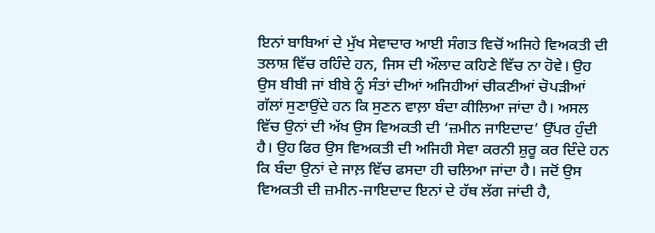ਇਨਾਂ ਬਾਬਿਆਂ ਦੇ ਮੁੱਖ ਸੇਵਾਦਾਰ ਆਈ ਸੰਗਤ ਵਿਚੋਂ ਅਜਿਹੇ ਵਿਅਕਤੀ ਦੀ ਤਲਾਸ਼ ਵਿੱਚ ਰਹਿੰਦੇ ਹਨ, ਜਿਸ ਦੀ ਔਲਾਦ ਕਹਿਣੇ ਵਿੱਚ ਨਾ ਹੋਵੇ। ਉਹ ਉਸ ਬੀਬੀ ਜਾਂ ਬੀਬੇ ਨੂੰ ਸੰਤਾਂ ਦੀਆਂ ਅਜਿਹੀਆਂ ਚੀਕਣੀਆਂ ਚੋਪੜੀਆਂ ਗੱਲਾਂ ਸੁਣਾਉਂਦੇ ਹਨ ਕਿ ਸੁਣਨ ਵਾਲ਼ਾ ਬੰਦਾ ਕੀਲਿਆ ਜਾਂਦਾ ਹੈ। ਅਸਲ ਵਿੱਚ ਉਨਾਂ ਦੀ ਅੱਖ ਉਸ ਵਿਅਕਤੀ ਦੀ ‘ਜ਼ਮੀਨ ਜਾਇਦਾਦ’ ਉੱਪਰ ਹੁੰਦੀ ਹੈ। ਉਹ ਫਿਰ ਉਸ ਵਿਅਕਤੀ ਦੀ ਅਜਿਹੀ ਸੇਵਾ ਕਰਨੀ ਸ਼ੁਰੂ ਕਰ ਦਿੰਦੇ ਹਨ ਕਿ ਬੰਦਾ ਉਨਾਂ ਦੇ ਜਾਲ਼ ਵਿੱਚ ਫਸਦਾ ਹੀ ਚਲਿਆ ਜਾਂਦਾ ਹੈ। ਜਦੋਂ ਉਸ ਵਿਅਕਤੀ ਦੀ ਜ਼ਮੀਨ-ਜਾਇਦਾਦ ਇਨਾਂ ਦੇ ਹੱਥ ਲੱਗ ਜਾਂਦੀ ਹੈ,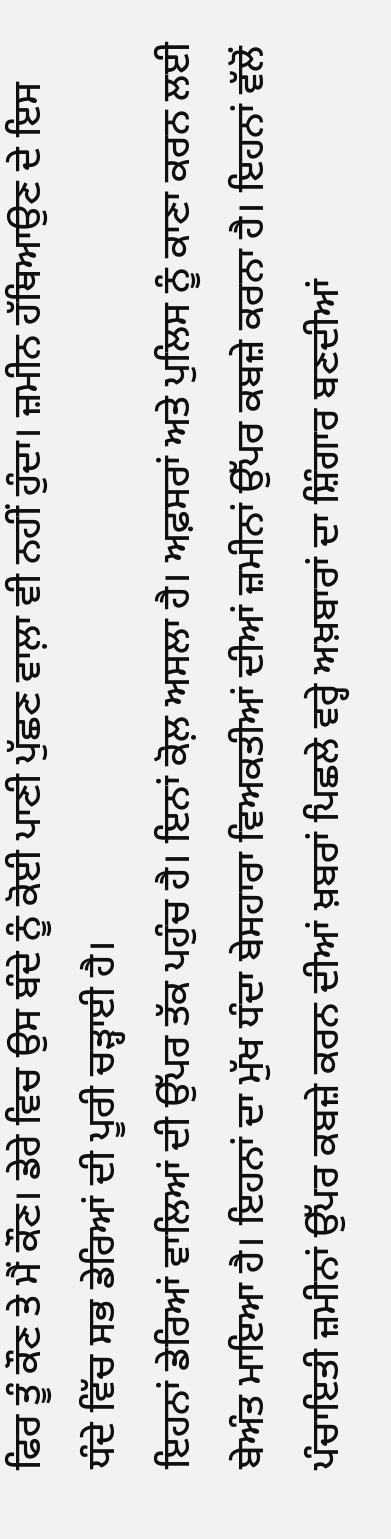ਫਿਰ ਤੂੰ ਕੌਣ ਤੇ ਮੈਂ ਕੌਣ। ਡੇਰੇ ਵਿਚ ਉਸ ਬੰਦੇ ਨੂੰ ਕੋਈ ਪਾਣੀ ਪੁੱਛਣ ਵਾਲ਼ਾ ਵੀ ਨਹੀਂ ਹੁੰਦਾ। ਜ਼ਮੀਨ ਹੱਥਿਆਉਣ ਦੇ ਇਸ ਧੰਦੇ ਵਿੱਚ ਸਭ ਡੇਰਿਆਂ ਦੀ ਪੂਰੀ ਚੜ੍ਹਾਈ ਹੈ।
ਇਹਨਾਂ ਡੇਰਿਆਂ ਵਾਲਿਆਂ ਦੀ ਉੱਪਰ ਤੱਕ ਪਹੁੰਚ ਹੈ। ਇਨਾਂ ਕੋਲ਼ ਅਸਲਾ ਹੈ। ਅਫ਼ਸਰਾਂ ਅਤੇ ਪੁਲਿਸ ਨੂੰ ਕਾਣਾ ਕਰਨ ਲਈ ਬੇਅੰਤ ਮਾਇਆ ਹੈ। ਇਹਨਾਂ ਦਾ ਮੁੱਖ ਧੰਦਾ ਬੇਸਹਾਰਾ ਵਿਅਕਤੀਆਂ ਦੀਆਂ ਜ਼ਮੀਨਾਂ ਉੱਪਰ ਕਬਜ਼ੇ ਕਰਨਾ ਹੈ। ਇਹਨਾਂ ਵੱਲੋਂ ਪੰਚਾਇਤੀ ਜ਼ਮੀਨਾਂ ਉੱਪਰ ਕਬਜ਼ੇ ਕਰਨ ਦੀਆਂ ਖ਼ਬਰਾਂ ਪਿਛਲੇ ਵਰ੍ਹੇ ਅਖ਼ਬਾਰਾਂ ਦਾ ਸ਼ਿੰਗਾਰ ਬਣਦੀਆਂ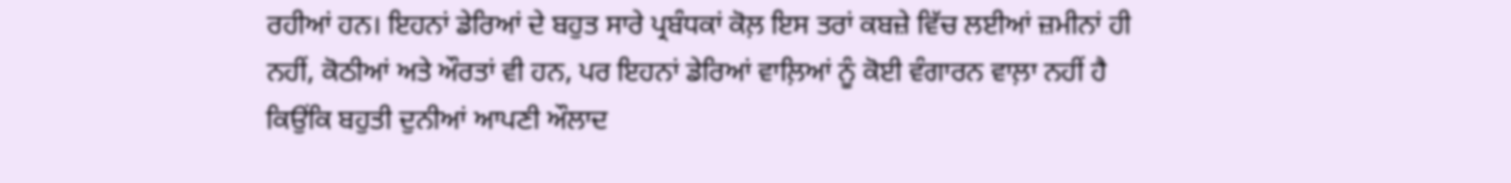ਰਹੀਆਂ ਹਨ। ਇਹਨਾਂ ਡੇਰਿਆਂ ਦੇ ਬਹੁਤ ਸਾਰੇ ਪ੍ਰਬੰਧਕਾਂ ਕੋਲ਼ ਇਸ ਤਰਾਂ ਕਬਜ਼ੇ ਵਿੱਚ ਲਈਆਂ ਜ਼ਮੀਨਾਂ ਹੀ ਨਹੀਂ, ਕੋਠੀਆਂ ਅਤੇ ਔਰਤਾਂ ਵੀ ਹਨ, ਪਰ ਇਹਨਾਂ ਡੇਰਿਆਂ ਵਾਲ਼ਿਆਂ ਨੂੰ ਕੋਈ ਵੰਗਾਰਨ ਵਾਲ਼ਾ ਨਹੀਂ ਹੈ ਕਿਉਂਕਿ ਬਹੁਤੀ ਦੁਨੀਆਂ ਆਪਣੀ ਔਲਾਦ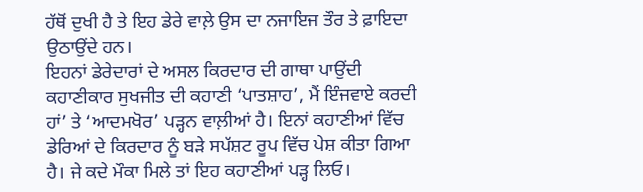ਹੱਥੋਂ ਦੁਖੀ ਹੈ ਤੇ ਇਹ ਡੇਰੇ ਵਾਲ਼ੇ ਉਸ ਦਾ ਨਜਾਇਜ ਤੌਰ ਤੇ ਫ਼ਾਇਦਾ ਉਠਾਉਂਦੇ ਹਨ।
ਇਹਨਾਂ ਡੇਰੇਦਾਰਾਂ ਦੇ ਅਸਲ ਕਿਰਦਾਰ ਦੀ ਗਾਥਾ ਪਾਉਂਦੀ ਕਹਾਣੀਕਾਰ ਸੁਖਜੀਤ ਦੀ ਕਹਾਣੀ ‘ਪਾਤਸ਼ਾਹ’, ਮੈਂ ਇੰਜਵਾਏ ਕਰਦੀ ਹਾਂ’ ਤੇ ‘ਆਦਮਖੋਰ’ ਪੜ੍ਹਨ ਵਾਲ਼ੀਆਂ ਹੈ। ਇਨਾਂ ਕਹਾਣੀਆਂ ਵਿੱਚ ਡੇਰਿਆਂ ਦੇ ਕਿਰਦਾਰ ਨੂੰ ਬੜੇ ਸਪੱਸ਼ਟ ਰੂਪ ਵਿੱਚ ਪੇਸ਼ ਕੀਤਾ ਗਿਆ ਹੈ। ਜੇ ਕਦੇ ਮੌਕਾ ਮਿਲੇ ਤਾਂ ਇਹ ਕਹਾਣੀਆਂ ਪੜ੍ਹ ਲਿਓ।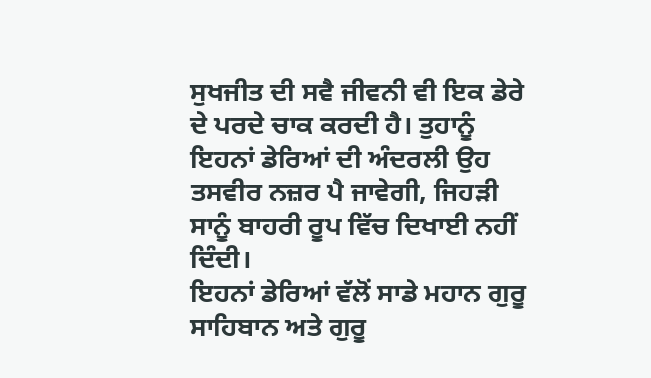ਸੁਖਜੀਤ ਦੀ ਸਵੈ ਜੀਵਨੀ ਵੀ ਇਕ ਡੇਰੇ ਦੇ ਪਰਦੇ ਚਾਕ ਕਰਦੀ ਹੈ। ਤੁਹਾਨੂੰ ਇਹਨਾਂ ਡੇਰਿਆਂ ਦੀ ਅੰਦਰਲੀ ਉਹ ਤਸਵੀਰ ਨਜ਼ਰ ਪੈ ਜਾਵੇਗੀ, ਜਿਹੜੀ ਸਾਨੂੰ ਬਾਹਰੀ ਰੂਪ ਵਿੱਚ ਦਿਖਾਈ ਨਹੀਂ ਦਿੰਦੀ।
ਇਹਨਾਂ ਡੇਰਿਆਂ ਵੱਲੋਂ ਸਾਡੇ ਮਹਾਨ ਗੁਰੂ ਸਾਹਿਬਾਨ ਅਤੇ ਗੁਰੂ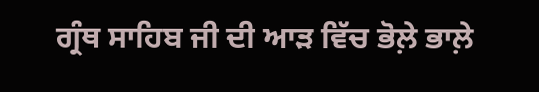ਗ੍ਰੰਥ ਸਾਹਿਬ ਜੀ ਦੀ ਆੜ ਵਿੱਚ ਭੋਲ਼ੇ ਭਾਲ਼ੇ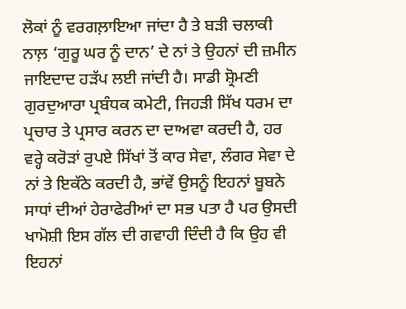ਲੋਕਾਂ ਨੂੰ ਵਰਗਲ਼ਾਇਆ ਜਾਂਦਾ ਹੈ ਤੇ ਬੜੀ ਚਲਾਕੀ ਨਾਲ਼ ‘ਗੁਰੂ ਘਰ ਨੂੰ ਦਾਨ’ ਦੇ ਨਾਂ ਤੇ ਉਹਨਾਂ ਦੀ ਜ਼ਮੀਨ ਜਾਇਦਾਦ ਹੜੱਪ ਲਈ ਜਾਂਦੀ ਹੈ। ਸਾਡੀ ਸ਼੍ਰੋਮਣੀ ਗੁਰਦੁਆਰਾ ਪ੍ਰਬੰਧਕ ਕਮੇਟੀ, ਜਿਹੜੀ ਸਿੱਖ ਧਰਮ ਦਾ ਪ੍ਰਚਾਰ ਤੇ ਪ੍ਰਸਾਰ ਕਰਨ ਦਾ ਦਾਅਵਾ ਕਰਦੀ ਹੈ, ਹਰ ਵਰ੍ਹੇ ਕਰੋੜਾਂ ਰੁਪਏ ਸਿੱਖਾਂ ਤੋਂ ਕਾਰ ਸੇਵਾ, ਲੰਗਰ ਸੇਵਾ ਦੇ ਨਾਂ ਤੇ ਇਕੱਠੇ ਕਰਦੀ ਹੈ, ਭਾਂਵੇਂ ਉਸਨੂੰ ਇਹਨਾਂ ਬੂਬਨੇ ਸਾਧਾਂ ਦੀਆਂ ਹੇਰਾਫੇਰੀਆਂ ਦਾ ਸਭ ਪਤਾ ਹੈ ਪਰ ਉਸਦੀ ਖਾਮੋਸ਼ੀ ਇਸ ਗੱਲ ਦੀ ਗਵਾਹੀ ਦਿੰਦੀ ਹੈ ਕਿ ਉਹ ਵੀ ਇਹਨਾਂ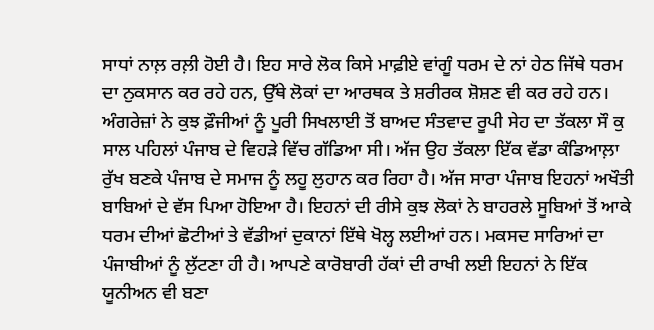ਸਾਧਾਂ ਨਾਲ਼ ਰਲ਼ੀ ਹੋਈ ਹੈ। ਇਹ ਸਾਰੇ ਲੋਕ ਕਿਸੇ ਮਾਫ਼ੀਏ ਵਾਂਗੂੰ ਧਰਮ ਦੇ ਨਾਂ ਹੇਠ ਜਿੱਥੇ ਧਰਮ ਦਾ ਨੁਕਸਾਨ ਕਰ ਰਹੇ ਹਨ, ਉੱਥੇ ਲੋਕਾਂ ਦਾ ਆਰਥਕ ਤੇ ਸ਼ਰੀਰਕ ਸ਼ੋਸ਼ਣ ਵੀ ਕਰ ਰਹੇ ਹਨ।
ਅੰਗਰੇਜ਼ਾਂ ਨੇ ਕੁਝ ਫ਼ੌਜੀਆਂ ਨੂੰ ਪੂਰੀ ਸਿਖਲਾਈ ਤੋਂ ਬਾਅਦ ਸੰਤਵਾਦ ਰੂਪੀ ਸੇਹ ਦਾ ਤੱਕਲਾ ਸੌ ਕੁ ਸਾਲ ਪਹਿਲਾਂ ਪੰਜਾਬ ਦੇ ਵਿਹੜੇ ਵਿੱਚ ਗੱਡਿਆ ਸੀ। ਅੱਜ ਉਹ ਤੱਕਲਾ ਇੱਕ ਵੱਡਾ ਕੰਡਿਆਲ਼ਾ ਰੁੱਖ ਬਣਕੇ ਪੰਜਾਬ ਦੇ ਸਮਾਜ ਨੂੰ ਲਹੂ ਲੁਹਾਨ ਕਰ ਰਿਹਾ ਹੈ। ਅੱਜ ਸਾਰਾ ਪੰਜਾਬ ਇਹਨਾਂ ਅਖੌਤੀ ਬਾਬਿਆਂ ਦੇ ਵੱਸ ਪਿਆ ਹੋਇਆ ਹੈ। ਇਹਨਾਂ ਦੀ ਰੀਸੇ ਕੁਝ ਲੋਕਾਂ ਨੇ ਬਾਹਰਲੇ ਸੂਬਿਆਂ ਤੋਂ ਆਕੇ ਧਰਮ ਦੀਆਂ ਛੋਟੀਆਂ ਤੇ ਵੱਡੀਆਂ ਦੁਕਾਨਾਂ ਇੱਥੇ ਖੋਲ੍ਹ ਲਈਆਂ ਹਨ। ਮਕਸਦ ਸਾਰਿਆਂ ਦਾ ਪੰਜਾਬੀਆਂ ਨੂੰ ਲੁੱਟਣਾ ਹੀ ਹੈ। ਆਪਣੇ ਕਾਰੋਬਾਰੀ ਹੱਕਾਂ ਦੀ ਰਾਖੀ ਲਈ ਇਹਨਾਂ ਨੇ ਇੱਕ ਯੂਨੀਅਨ ਵੀ ਬਣਾ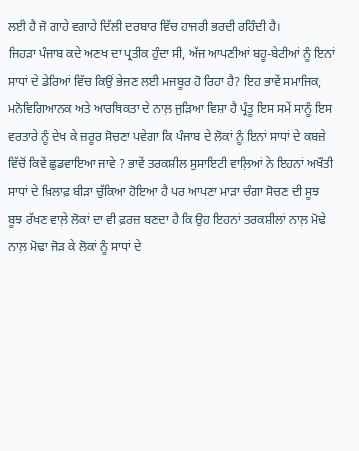ਲਈ ਹੈ ਜੋ ਗਾਹੇ ਵਗਾਹੇ ਦਿੱਲੀ ਦਰਬਾਰ ਵਿੱਚ ਹਾਜਰੀ ਭਰਦੀ ਰਹਿੰਦੀ ਹੈ।
ਜਿਹੜਾ ਪੰਜਾਬ ਕਦੇ ਅਣਖ ਦਾ ਪ੍ਰਤੀਕ ਹੁੰਦਾ ਸੀ, ਅੱਜ ਆਪਣੀਆਂ ਬਹੂ-ਬੇਟੀਆਂ ਨੂੰ ਇਨਾਂ ਸਾਧਾਂ ਦੇ ਡੇਰਿਆਂ ਵਿੱਚ ਕਿਉਂ ਭੇਜਣ ਲਈ ਮਜਬੂਰ ਹੋ ਰਿਹਾ ਹੈ? ਇਹ ਭਾਵੇਂ ਸਮਾਜਿਕ, ਮਨੋਵਿਗਿਆਨਕ ਅਤੇ ਆਰਥਿਕਤਾ ਦੇ ਨਾਲ਼ ਜੁੜਿਆ ਵਿਸ਼ਾ ਹੈ ਪ੍ਰੰਤੂ ਇਸ ਸਮੇਂ ਸਾਨੂੰ ਇਸ ਵਰਤਾਰੇ ਨੂੰ ਦੇਖ ਕੇ ਜ਼ਰੂਰ ਸੋਚਣਾ ਪਵੇਗਾ ਕਿ ਪੰਜਾਬ ਦੇ ਲੋਕਾਂ ਨੂੰ ਇਨਾਂ ਸਾਧਾਂ ਦੇ ਕਬਜ਼ੇ ਵਿੱਚੋਂ ਕਿਵੇਂ ਛੁਡਵਾਇਆ ਜਾਵੇ ? ਭਾਵੇਂ ਤਰਕਸ਼ੀਲ ਸੁਸਾਇਟੀ ਵਾਲ਼ਿਆਂ ਨੇ ਇਹਨਾਂ ਅਖੌਤੀ ਸਾਧਾਂ ਦੇ ਖ਼ਿਲਾਫ਼ ਬੀੜਾ ਚੁੱਕਿਆ ਹੋਇਆ ਹੈ ਪਰ ਆਪਣਾ ਮਾੜਾ ਚੰਗਾ ਸੋਚਣ ਦੀ ਸੂਝ ਬੂਝ ਰੱਖਣ ਵਾਲ਼ੇ ਲੋਕਾਂ ਦਾ ਵੀ ਫ਼ਰਜ਼ ਬਣਦਾ ਹੈ ਕਿ ਉਹ ਇਹਨਾਂ ਤਰਕਸ਼ੀਲਾਂ ਨਾਲ਼ ਮੋਢੇ ਨਾਲ਼ ਮੋਢਾ ਜੋੜ ਕੇ ਲੋਕਾਂ ਨੂੰ ਸਾਧਾਂ ਦੇ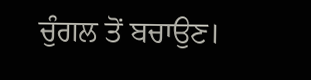ਚੁੰਗਲ ਤੋਂ ਬਚਾਉਣ।